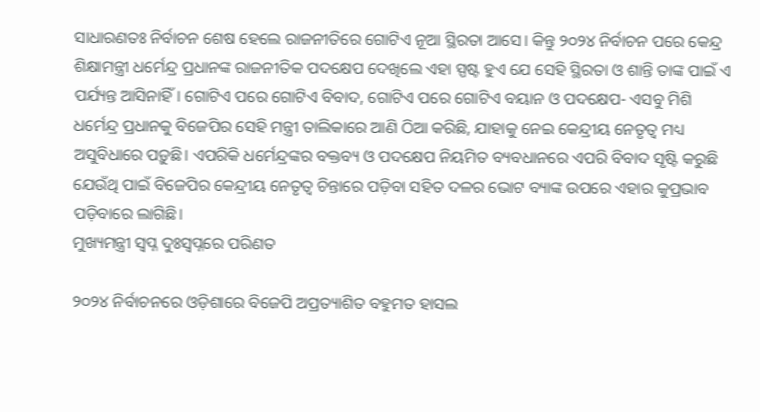ସାଧାରଣତଃ ନିର୍ବାଚନ ଶେଷ ହେଲେ ରାଜନୀତିରେ ଗୋଟିଏ ନୂଆ ସ୍ଥିରତା ଆସେ। କିନ୍ତୁ ୨୦୨୪ ନିର୍ବାଚନ ପରେ କେନ୍ଦ୍ର ଶିକ୍ଷାମନ୍ତ୍ରୀ ଧର୍ମେନ୍ଦ୍ର ପ୍ରଧାନଙ୍କ ରାଜନୀତିକ ପଦକ୍ଷେପ ଦେଖିଲେ ଏହା ସ୍ପଷ୍ଟ ହୁଏ ଯେ ସେହି ସ୍ଥିରତା ଓ ଶାନ୍ତି ତାଙ୍କ ପାଇଁ ଏ ପର୍ଯ୍ୟନ୍ତ ଆସିନାହିଁ। ଗୋଟିଏ ପରେ ଗୋଟିଏ ବିବାଦ, ଗୋଟିଏ ପରେ ଗୋଟିଏ ବୟାନ ଓ ପଦକ୍ଷେପ- ଏସବୁ ମିଶି ଧର୍ମେନ୍ଦ୍ର ପ୍ରଧାନକୁ ବିଜେପିର ସେହି ମନ୍ତ୍ରୀ ତାଲିକାରେ ଆଣି ଠିଆ କରିଛି, ଯାହାକୁ ନେଇ କେନ୍ଦ୍ରୀୟ ନେତୃତ୍ୱ ମଧ୍ୟ ଅସୁବିଧାରେ ପଡ଼ୁଛି। ଏପରିକି ଧର୍ମେନ୍ଦ୍ରଙ୍କର ବକ୍ତବ୍ୟ ଓ ପଦକ୍ଷେପ ନିୟମିତ ବ୍ୟବଧାନରେ ଏପରି ବିବାଦ ସୃଷ୍ଟି କରୁଛି ଯେଉଁଥି ପାଇଁ ବିଜେପିର କେନ୍ଦ୍ରୀୟ ନେତୃତ୍ୱ ଚିନ୍ତାରେ ପଡ଼ିବା ସହିତ ଦଳର ଭୋଟ ବ୍ୟାଙ୍କ ଉପରେ ଏହାର କୁପ୍ରଭାବ ପଡ଼ିବାରେ ଲାଗିଛି।
ମୁଖ୍ୟମନ୍ତ୍ରୀ ସ୍ୱପ୍ନ ଦୁଃସ୍ୱପ୍ନରେ ପରିଣତ

୨୦୨୪ ନିର୍ବାଚନରେ ଓଡ଼ିଶାରେ ବିଜେପି ଅପ୍ରତ୍ୟାଶିତ ବହୁମତ ହାସଲ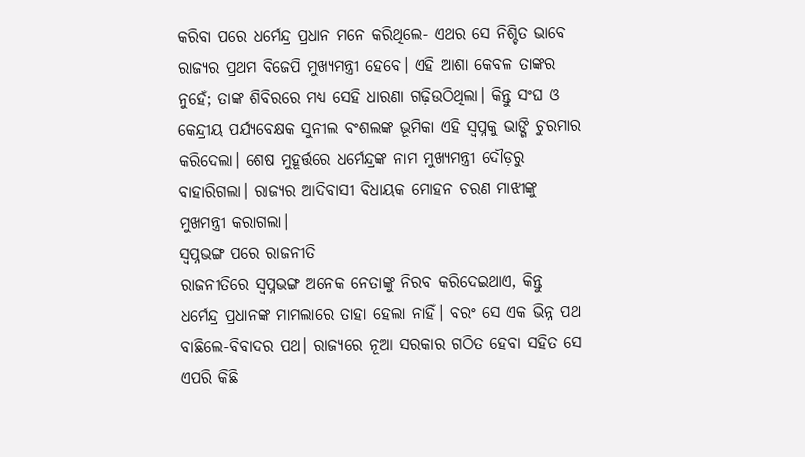କରିବା ପରେ ଧର୍ମେନ୍ଦ୍ର ପ୍ରଧାନ ମନେ କରିଥିଲେ- ଏଥର ସେ ନିଶ୍ଚିତ ଭାବେ ରାଜ୍ୟର ପ୍ରଥମ ବିଜେପି ମୁଖ୍ୟମନ୍ତ୍ରୀ ହେବେ। ଏହି ଆଶା କେବଳ ତାଙ୍କର ନୁହେଁ; ତାଙ୍କ ଶିବିରରେ ମଧ୍ୟ ସେହି ଧାରଣା ଗଢ଼ିଉଠିଥିଲା। କିନ୍ତୁ ସଂଘ ଓ କେନ୍ଦ୍ରୀୟ ପର୍ଯ୍ୟବେକ୍ଷକ ସୁନୀଲ ବଂଶଲଙ୍କ ଭୂମିକା ଏହି ସ୍ୱପ୍ନକୁ ଭାଙ୍ଗି ଚୁରମାର କରିଦେଲା। ଶେଷ ମୁହୂର୍ତ୍ତରେ ଧର୍ମେନ୍ଦ୍ରଙ୍କ ନାମ ମୁଖ୍ୟମନ୍ତ୍ରୀ ଦୌଡ଼ରୁ ବାହାରିଗଲା। ରାଜ୍ୟର ଆଦିବାସୀ ବିଧାୟକ ମୋହନ ଚରଣ ମାଝୀଙ୍କୁ ମୁଖମନ୍ତ୍ରୀ କରାଗଲା।
ସ୍ୱପ୍ନଭଙ୍ଗ ପରେ ରାଜନୀତି
ରାଜନୀତିରେ ସ୍ୱପ୍ନଭଙ୍ଗ ଅନେକ ନେତାଙ୍କୁ ନିରବ କରିଦେଇଥାଏ, କିନ୍ତୁ ଧର୍ମେନ୍ଦ୍ର ପ୍ରଧାନଙ୍କ ମାମଲାରେ ତାହା ହେଲା ନାହିଁ। ବରଂ ସେ ଏକ ଭିନ୍ନ ପଥ ବାଛିଲେ-ବିବାଦର ପଥ। ରାଜ୍ୟରେ ନୂଆ ସରକାର ଗଠିତ ହେବା ସହିତ ସେ ଏପରି କିଛି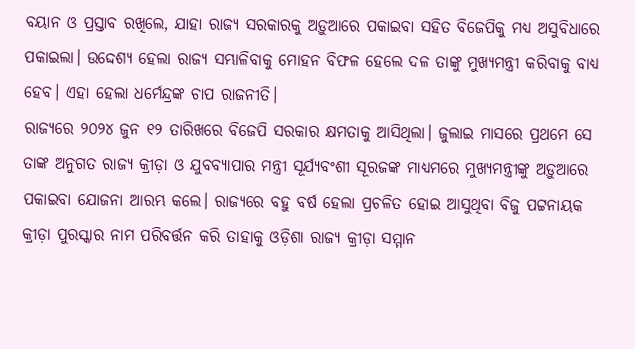ବୟାନ ଓ ପ୍ରସ୍ତାବ ରଖିଲେ, ଯାହା ରାଜ୍ୟ ସରକାରକୁ ଅଡ଼ୁଆରେ ପକାଇବା ସହିତ ବିଜେପିକୁ ମଧ୍ୟ ଅସୁବିଧାରେ ପକାଇଲା। ଉଦ୍ଦେଶ୍ୟ ହେଲା ରାଜ୍ୟ ସମ୍ଭାଳିବାକୁ ମୋହନ ବିଫଳ ହେଲେ ଦଳ ତାଙ୍କୁ ମୁଖ୍ୟମନ୍ତ୍ରୀ କରିବାକୁ ବାଧ୍ୟ ହେବ। ଏହା ହେଲା ଧର୍ମେନ୍ଦ୍ରଙ୍କ ଚାପ ରାଜନୀତି।
ରାଜ୍ୟରେ ୨୦୨୪ ଜୁନ ୧୨ ତାରିଖରେ ବିଜେପି ସରକାର କ୍ଷମତାକୁ ଆସିଥିଲା। ଜୁଲାଇ ମାସରେ ପ୍ରଥମେ ସେ ତାଙ୍କ ଅନୁଗତ ରାଜ୍ୟ କ୍ରୀଡ଼ା ଓ ଯୁବବ୍ୟାପାର ମନ୍ତ୍ରୀ ସୂର୍ଯ୍ୟବଂଶୀ ସୂରଜଙ୍କ ମାଧ୍ୟମରେ ମୁଖ୍ୟମନ୍ତ୍ରୀଙ୍କୁ ଅଡ଼ୁଆରେ ପକାଇବା ଯୋଜନା ଆରମ୍ଭ କଲେ। ରାଜ୍ୟରେ ବହୁ ବର୍ଷ ହେଲା ପ୍ରଚଳିତ ହୋଇ ଆସୁଥିବା ବିଜୁ ପଟ୍ଟନାୟକ କ୍ରୀଡ଼ା ପୁରସ୍କାର ନାମ ପରିବର୍ତ୍ତନ କରି ତାହାକୁ ଓଡ଼ିଶା ରାଜ୍ୟ କ୍ରୀଡ଼ା ସମ୍ମାନ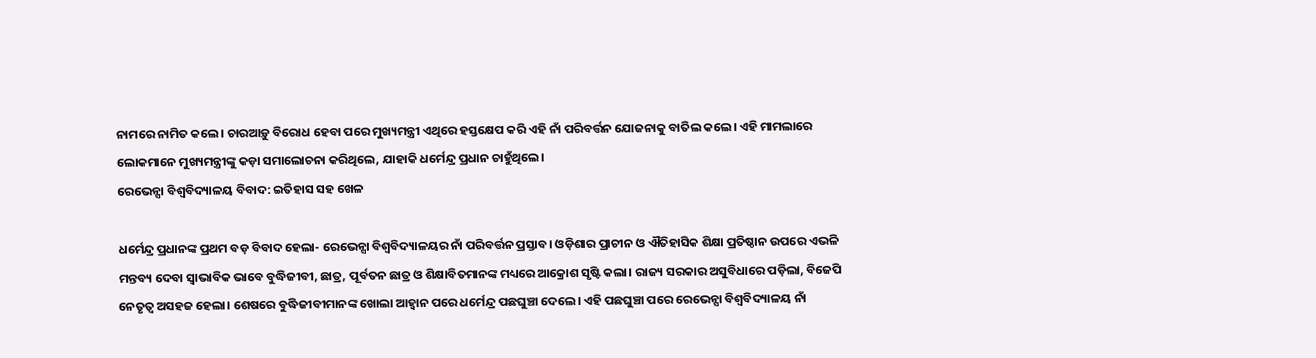ନାମରେ ନାମିତ କଲେ। ଚାରଆଡ଼ୁ ବିରୋଧ ହେବା ପରେ ମୁଖ୍ୟମନ୍ତ୍ରୀ ଏଥିରେ ହସ୍ତକ୍ଷେପ କରି ଏହି ନାଁ ପରିବର୍ତ୍ତନ ଯୋଜନାକୁ ବାତିଲ କଲେ। ଏହି ମାମଲାରେ ଲୋକମାନେ ମୁଖ୍ୟମନ୍ତ୍ରୀଙ୍କୁ କଡ଼ା ସମାଲୋଚନା କରିଥିଲେ, ଯାହାକି ଧର୍ମେନ୍ଦ୍ର ପ୍ରଧାନ ଚାହୁଁଥିଲେ।
ରେଭେନ୍ସା ବିଶ୍ୱବିଦ୍ୟାଳୟ ବିବାଦ: ଇତିହାସ ସହ ଖେଳ

ଧର୍ମେନ୍ଦ୍ର ପ୍ରଧାନଙ୍କ ପ୍ରଥମ ବଡ଼ ବିବାଦ ହେଲା- ରେଭେନ୍ସା ବିଶ୍ୱବିଦ୍ୟାଳୟର ନାଁ ପରିବର୍ତ୍ତନ ପ୍ରସ୍ତାବ। ଓଡ଼ିଶାର ପ୍ରାଚୀନ ଓ ଐତିହାସିକ ଶିକ୍ଷା ପ୍ରତିଷ୍ଠାନ ଉପରେ ଏଭଳି ମନ୍ତବ୍ୟ ଦେବା ସ୍ୱାଭାବିକ ଭାବେ ବୁଦ୍ଧିଜୀବୀ, ଛାତ୍ର, ପୂର୍ବତନ ଛାତ୍ର ଓ ଶିକ୍ଷାବିତମାନଙ୍କ ମଧ୍ୟରେ ଆକ୍ରୋଶ ସୃଷ୍ଟି କଲା। ରାଜ୍ୟ ସରକାର ଅସୁବିଧାରେ ପଡ଼ିଲା, ବିଜେପି ନେତୃତ୍ୱ ଅସହଜ ହେଲା। ଶେଷରେ ବୁଦ୍ଧିଜୀବୀମାନଙ୍କ ଖୋଲା ଆହ୍ୱାନ ପରେ ଧର୍ମେନ୍ଦ୍ର ପଛଘୁଞ୍ଚା ଦେଲେ। ଏହି ପଛଘୁଞ୍ଚା ପରେ ରେଭେନ୍ସା ବିଶ୍ୱବିଦ୍ୟାଳୟ ନାଁ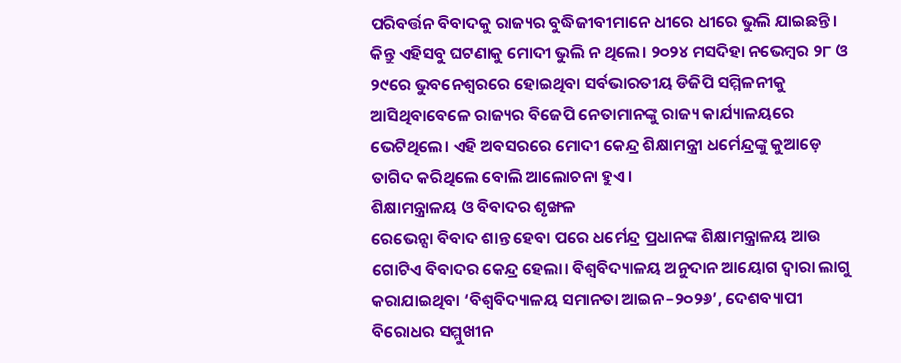ପରିବର୍ତ୍ତନ ବିବାଦକୁ ରାଜ୍ୟର ବୁଦ୍ଧିଜୀବୀମାନେ ଧୀରେ ଧୀରେ ଭୁଲି ଯାଇଛନ୍ତି। କିନ୍ତୁ ଏହିସବୁ ଘଟଣାକୁ ମୋଦୀ ଭୁଲି ନ ଥିଲେ। ୨୦୨୪ ମସଦିହା ନଭେମ୍ବର ୨୮ ଓ ୨୯ରେ ଭୁବନେଶ୍ୱରରେ ହୋଇଥିବା ସର୍ବଭାରତୀୟ ଡିଜିପି ସମ୍ମିଳନୀକୁ ଆସିଥିବାବେଳେ ରାଜ୍ୟର ବିଜେପି ନେତାମାନଙ୍କୁ ରାଜ୍ୟ କାର୍ଯ୍ୟାଳୟରେ ଭେଟିଥିଲେ। ଏହି ଅବସରରେ ମୋଦୀ କେନ୍ଦ୍ର ଶିକ୍ଷାମନ୍ତ୍ରୀ ଧର୍ମେନ୍ଦ୍ରଙ୍କୁ କୁଆଡ଼େ ତାଗିଦ କରିଥିଲେ ବୋଲି ଆଲୋଚନା ହୁଏ।
ଶିକ୍ଷାମନ୍ତ୍ରାଳୟ ଓ ବିବାଦର ଶୃଙ୍ଖଳ
ରେଭେନ୍ସା ବିବାଦ ଶାନ୍ତ ହେବା ପରେ ଧର୍ମେନ୍ଦ୍ର ପ୍ରଧାନଙ୍କ ଶିକ୍ଷାମନ୍ତ୍ରାଳୟ ଆଉ ଗୋଟିଏ ବିବାଦର କେନ୍ଦ୍ର ହେଲା। ବିଶ୍ୱବିଦ୍ୟାଳୟ ଅନୁଦାନ ଆୟୋଗ ଦ୍ୱାରା ଲାଗୁ କରାଯାଇଥିବା ‘ବିଶ୍ୱବିଦ୍ୟାଳୟ ସମାନତା ଆଇନ–୨୦୨୬’, ଦେଶବ୍ୟାପୀ ବିରୋଧର ସମ୍ମୁଖୀନ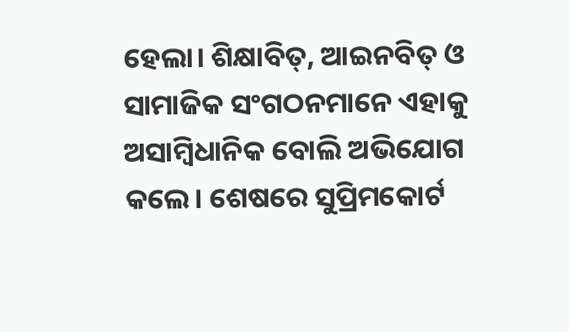ହେଲା। ଶିକ୍ଷାବିତ୍, ଆଇନବିତ୍ ଓ ସାମାଜିକ ସଂଗଠନମାନେ ଏହାକୁ ଅସାମ୍ବିଧାନିକ ବୋଲି ଅଭିଯୋଗ କଲେ। ଶେଷରେ ସୁପ୍ରିମକୋର୍ଟ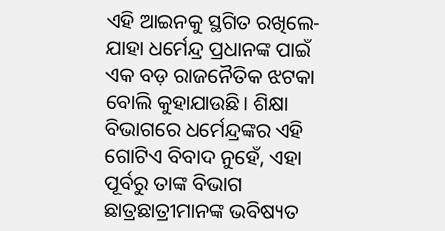ଏହି ଆଇନକୁ ସ୍ଥଗିତ ରଖିଲେ- ଯାହା ଧର୍ମେନ୍ଦ୍ର ପ୍ରଧାନଙ୍କ ପାଇଁ ଏକ ବଡ଼ ରାଜନୈତିକ ଝଟକା ବୋଲି କୁହାଯାଉଛି। ଶିକ୍ଷା ବିଭାଗରେ ଧର୍ମେନ୍ଦ୍ରଙ୍କର ଏହି ଗୋଟିଏ ବିବାଦ ନୁହେଁ, ଏହା ପୂର୍ବରୁ ତାଙ୍କ ବିଭାଗ ଛାତ୍ରଛାତ୍ରୀମାନଙ୍କ ଭବିଷ୍ୟତ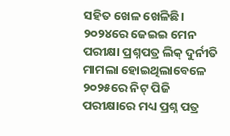ସହିତ ଖେଳ ଖେଳିଛି। ୨୦୨୪ରେ ଜେଇଇ ମେନ ପରୀକ୍ଷା ପ୍ରଶ୍ନପତ୍ର ଲିକ୍ ଦୁର୍ନୀତି ମାମଲା ହୋଇଥିଲାବେଳେ ୨୦୨୫ରେ ନିଟ୍ ପିଜି ପରୀକ୍ଷାରେ ମଧ୍ୟ ପ୍ରଶ୍ନ ପତ୍ର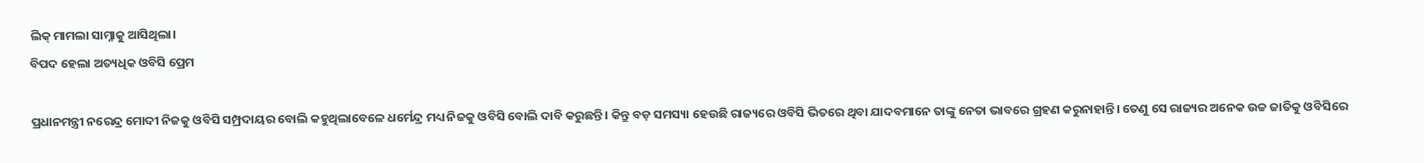ଲିକ୍ ମାମଲା ସାମ୍ନାକୁ ଆସିଥିଲା।
ବିପଦ ହେଲା ଅତ୍ୟଧିକ ଓବିସି ପ୍ରେମ

ପ୍ରଧାନମନ୍ତ୍ରୀ ନରେନ୍ଦ୍ର ମୋଦୀ ନିଜକୁ ଓବିସି ସମ୍ପ୍ରଦାୟର ବୋଲି କହୁଥିଲାବେଳେ ଧର୍ମେନ୍ଦ୍ର ମଧ୍ୟ ନିଜକୁ ଓବିସି ବୋଲି ଦାବି କରୁଛନ୍ତି। କିନ୍ତୁ ବଡ଼ ସମସ୍ୟା ହେଉଛି ରାଜ୍ୟରେ ଓବିସି ଭିତରେ ଥିବା ଯାଦବମାନେ ତାଙ୍କୁ ନେତା ଭାବରେ ଗ୍ରହଣ କରୁନାହାନ୍ତି। ତେଣୁ ସେ ରାଜ୍ୟର ଅନେକ ଉଚ୍ଚ ଜାତିକୁ ଓବିସିରେ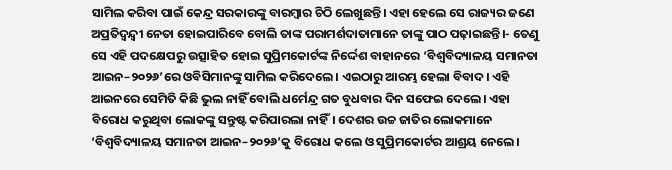ସାମିଲ କରିବା ପାଇଁ କେନ୍ଦ୍ର ସରକାରଙ୍କୁ ବାରମ୍ବାର ଚିଠି ଲେଖୁଛନ୍ତି। ଏହା ହେଲେ ସେ ରାଜ୍ୟର ଜଣେ ଅପ୍ରତିଦ୍ୱନ୍ଦ୍ୱୀ ନେତା ହୋଇପାରିବେ ବୋଲି ତାଙ୍କ ପରାମର୍ଶଦାତାମାନେ ତାଙ୍କୁ ପାଠ ପଢ଼ାଇଛନ୍ତି।- ତେଣୁ ସେ ଏହି ପଦକ୍ଷେପରୁ ଉତ୍ସାହିତ ହୋଇ ସୁପ୍ରିମକୋର୍ଟଙ୍କ ନିର୍ଦ୍ଦେଶ ବାହାନରେ ‘ବିଶ୍ୱବିଦ୍ୟାଳୟ ସମାନତା ଆଇନ–୨୦୨୬’ରେ ଓବିସିମାନଙ୍କୁ ସାମିଲ କରିଦେଲେ। ଏଇଠାରୁ ଆରମ୍ଭ ହେଲା ବିବାଦ। ଏହି ଆଇନରେ ସେମିତି କିଛି ଭୁଲ ନାହିଁ ବୋଲି ଧର୍ମେନ୍ଦ୍ର ଗତ ବୁଧବାର ଦିନ ସଫେଇ ଦେଲେ। ଏହା ବିରୋଧ କରୁଥିବା ଲୋକଙ୍କୁ ସନ୍ତୁଷ୍ଟ କରିପାରଲା ନାହିଁ। ଦେଶର ଉଚ୍ଚ ଜାତିର ଲୋକମାନେ ‘ବିଶ୍ୱବିଦ୍ୟାଳୟ ସମାନତା ଆଇନ–୨୦୨୬’କୁ ବିରୋଧ କଲେ ଓ ସୁପ୍ରିମକୋର୍ଟର ଆଶ୍ରୟ ନେଲେ।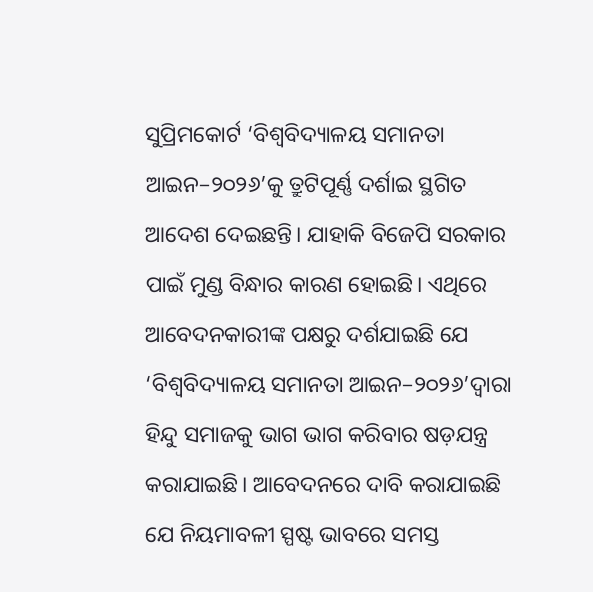ସୁପ୍ରିମକୋର୍ଟ ‘ବିଶ୍ୱବିଦ୍ୟାଳୟ ସମାନତା ଆଇନ–୨୦୨୬’କୁ ତ୍ରୁଟିପୂର୍ଣ୍ଣ ଦର୍ଶାଇ ସ୍ଥଗିତ ଆଦେଶ ଦେଇଛନ୍ତି। ଯାହାକି ବିଜେପି ସରକାର ପାଇଁ ମୁଣ୍ଡ ବିନ୍ଧାର କାରଣ ହୋଇଛି। ଏଥିରେ ଆବେଦନକାରୀଙ୍କ ପକ୍ଷରୁ ଦର୍ଶଯାଇଛି ଯେ ‘ବିଶ୍ୱବିଦ୍ୟାଳୟ ସମାନତା ଆଇନ–୨୦୨୬’ଦ୍ୱାରା ହିନ୍ଦୁ ସମାଜକୁ ଭାଗ ଭାଗ କରିବାର ଷଡ଼ଯନ୍ତ୍ର କରାଯାଇଛି। ଆବେଦନରେ ଦାବି କରାଯାଇଛି ଯେ ନିୟମାବଳୀ ସ୍ପଷ୍ଟ ଭାବରେ ସମସ୍ତ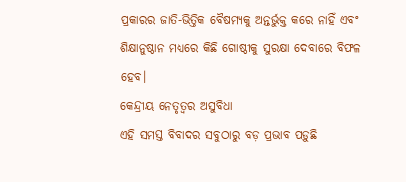ପ୍ରକାରର ଜାତି-ଭିତ୍ତିକ ବୈଷମ୍ୟକୁ ଅନ୍ତର୍ଭୁକ୍ତ କରେ ନାହିଁ ଏବଂ ଶିକ୍ଷାନୁଷ୍ଠାନ ମଧ୍ୟରେ କିଛି ଗୋଷ୍ଠୀକୁ ସୁରକ୍ଷା ଦେବାରେ ବିଫଳ ହେବ।
କେନ୍ଦ୍ରୀୟ ନେତୃତ୍ୱର ଅସୁବିଧା
ଏହି ସମସ୍ତ ବିବାଦର ସବୁଠାରୁ ବଡ଼ ପ୍ରଭାବ ପଡ଼ୁଛି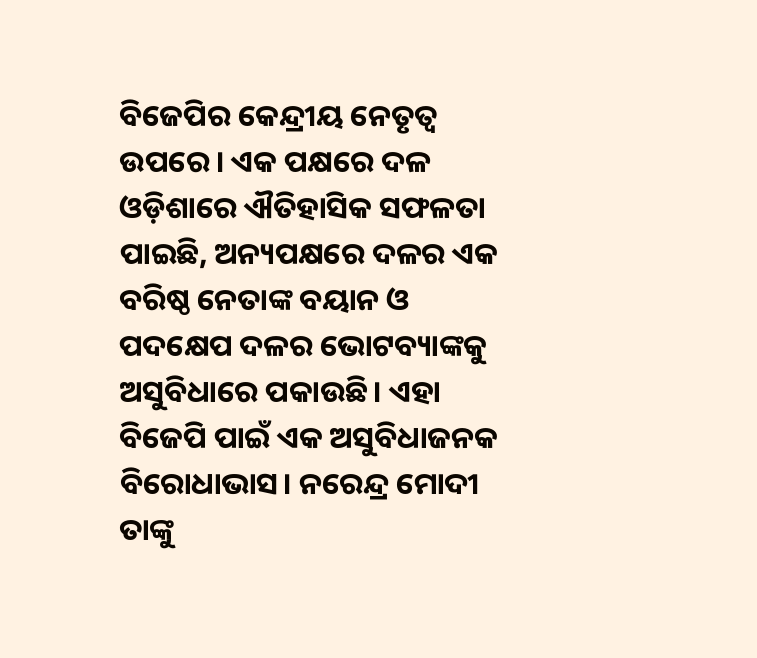ବିଜେପିର କେନ୍ଦ୍ରୀୟ ନେତୃତ୍ୱ ଉପରେ। ଏକ ପକ୍ଷରେ ଦଳ ଓଡ଼ିଶାରେ ଐତିହାସିକ ସଫଳତା ପାଇଛି, ଅନ୍ୟପକ୍ଷରେ ଦଳର ଏକ ବରିଷ୍ଠ ନେତାଙ୍କ ବୟାନ ଓ ପଦକ୍ଷେପ ଦଳର ଭୋଟବ୍ୟାଙ୍କକୁ ଅସୁବିଧାରେ ପକାଉଛି। ଏହା ବିଜେପି ପାଇଁ ଏକ ଅସୁବିଧାଜନକ ବିରୋଧାଭାସ। ନରେନ୍ଦ୍ର ମୋଦୀ ତାଙ୍କୁ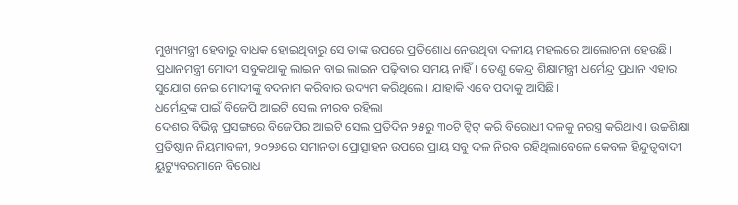ମୁଖ୍ୟମନ୍ତ୍ରୀ ହେବାରୁ ବାଧକ ହୋଇଥିବାରୁ ସେ ତାଙ୍କ ଉପରେ ପ୍ରତିଶୋଧ ନେଉଥିବା ଦଳୀୟ ମହଲରେ ଆଲୋଚନା ହେଉଛି। ପ୍ରଧାନମନ୍ତ୍ରୀ ମୋଦୀ ସବୁକଥାକୁ ଲାଇନ ବାଇ ଲାଇନ ପଢ଼ିବାର ସମୟ ନାହିଁ। ତେଣୁ କେନ୍ଦ୍ର ଶିକ୍ଷାମନ୍ତ୍ରୀ ଧର୍ମେନ୍ଦ୍ର ପ୍ରଧାନ ଏହାର ସୁଯୋଗ ନେଇ ମୋଦୀଙ୍କୁ ବଦନାମ କରିବାର ଉଦ୍ୟମ କରିଥିଲେ। ଯାହାକି ଏବେ ପଦାକୁ ଆସିଛି।
ଧର୍ମେନ୍ଦ୍ରଙ୍କ ପାଇଁ ବିଜେପି ଆଇଟି ସେଲ ନୀରବ ରହିଲା
ଦେଶର ବିଭିନ୍ନ ପ୍ରସଙ୍ଗରେ ବିଜେପିର ଆଇଟି ସେଲ ପ୍ରତିଦିନ ୨୫ରୁ ୩୦ଟି ଟ୍ୱିଟ୍ କରି ବିରୋଧୀ ଦଳକୁ ନରସ୍ତ୍ର କରିଥାଏ। ଉଚ୍ଚଶିକ୍ଷା ପ୍ରତିଷ୍ଠାନ ନିୟମାବଳୀ, ୨୦୨୬ରେ ସମାନତା ପ୍ରୋତ୍ସାହନ ଉପରେ ପ୍ରାୟ ସବୁ ଦଳ ନିରବ ରହିଥିଲାବେଳେ କେବଳ ହିନ୍ଦୁତ୍ୱବାଦୀ ୟୁଟ୍ୟୁବରମାନେ ବିରୋଧ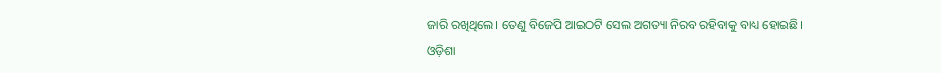ଜାରି ରଖିଥିଲେ। ତେଣୁ ବିଜେପି ଆଇଠଟି ସେଲ ଅଗତ୍ୟା ନିରବ ରହିବାକୁ ବାଧ୍ୟ ହୋଇଛି।
ଓଡ଼ିଶା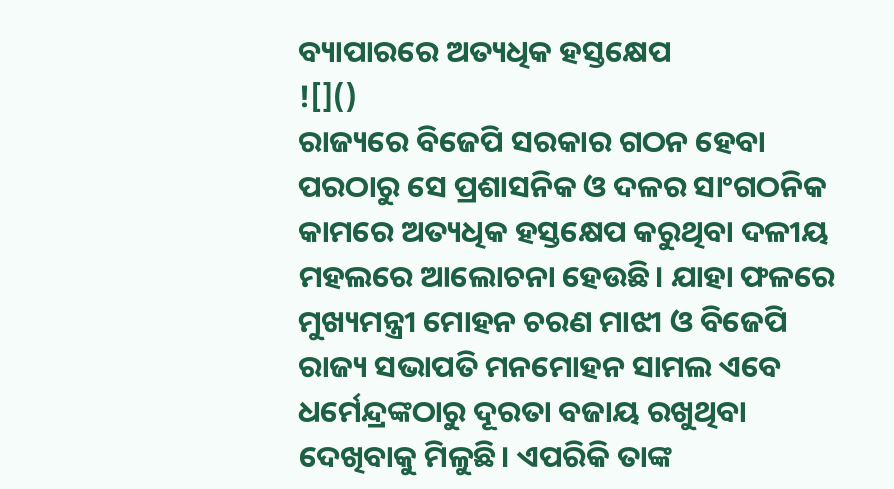ବ୍ୟାପାରରେ ଅତ୍ୟଧିକ ହସ୍ତକ୍ଷେପ
![]()
ରାଜ୍ୟରେ ବିଜେପି ସରକାର ଗଠନ ହେବା ପରଠାରୁ ସେ ପ୍ରଶାସନିକ ଓ ଦଳର ସାଂଗଠନିକ କାମରେ ଅତ୍ୟଧିକ ହସ୍ତକ୍ଷେପ କରୁଥିବା ଦଳୀୟ ମହଲରେ ଆଲୋଚନା ହେଉଛି। ଯାହା ଫଳରେ ମୁଖ୍ୟମନ୍ତ୍ରୀ ମୋହନ ଚରଣ ମାଝୀ ଓ ବିଜେପି ରାଜ୍ୟ ସଭାପତି ମନମୋହନ ସାମଲ ଏବେ ଧର୍ମେନ୍ଦ୍ରଙ୍କଠାରୁ ଦୂରତା ବଜାୟ ରଖୁଥିବା ଦେଖିବାକୁ ମିଳୁଛି। ଏପରିକି ତାଙ୍କ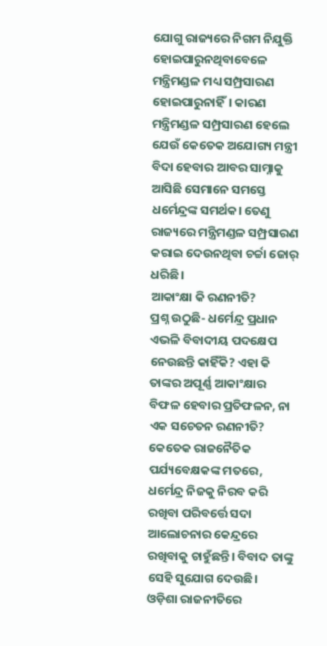ଯୋଗୁ ରାଜ୍ୟରେ ନିଗମ ନିଯୁକ୍ତି ହୋଇପାରୁନଥିବାବେଳେ ମନ୍ତ୍ରିମଣ୍ଡଳ ମଧ୍ୟ ସମ୍ପ୍ରସାରଣ ହୋଇପାରୁନାହିଁ। କାରଣ ମନ୍ତ୍ରିମଣ୍ଡଳ ସମ୍ପ୍ରସାରଣ ହେଲେ ଯେଉଁ କେତେକ ଅଯୋଗ୍ୟ ମନ୍ତ୍ରୀ ବିଦା ହେବାର ଆବର ସାମ୍ନାକୁ ଆସିଛି ସେମାନେ ସମସ୍ତେ ଧର୍ମେନ୍ଦ୍ରଙ୍କ ସମର୍ଥକ। ତେଣୁ ରାଜ୍ୟରେ ମନ୍ତ୍ରିମଣ୍ଡଳ ସମ୍ପ୍ରସାରଣ କରାଇ ଦେଉନଥିବା ଚର୍ଚ୍ଚା ଜୋର୍ ଧରିଛି।
ଆକାଂକ୍ଷା କି ରଣନୀତି?
ପ୍ରଶ୍ନ ଉଠୁଛି- ଧର୍ମେନ୍ଦ୍ର ପ୍ରଧାନ ଏଭଳି ବିବାଦୀୟ ପଦକ୍ଷେପ ନେଉଛନ୍ତି କାହିଁକି? ଏହା କି ତାଙ୍କର ଅପୂର୍ଣ୍ଣ ଆକାଂକ୍ଷାର ବିଫଳ ହେବାର ପ୍ରତିଫଳନ, ନା ଏକ ସଚେତନ ରଣନୀତି? କେତେକ ରାଜନୈତିକ ପର୍ଯ୍ୟବେକ୍ଷକଙ୍କ ମତରେ, ଧର୍ମେନ୍ଦ୍ର ନିଜକୁ ନିରବ କରି ରଖିବା ପରିବର୍ତ୍ତେ ସଦା ଆଲୋଚନାର କେନ୍ଦ୍ରରେ ରଖିବାକୁ ଚାହୁଁଛନ୍ତି। ବିବାଦ ତାଙ୍କୁ ସେହି ସୁଯୋଗ ଦେଉଛି।
ଓଡ଼ିଶା ରାଜନୀତିରେ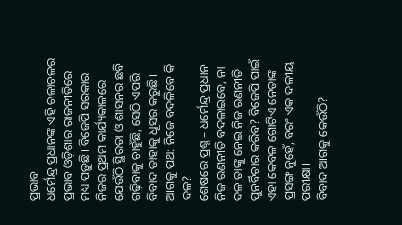ପ୍ରଭାବ
ଧର୍ମେନ୍ଦ୍ର ପ୍ରଧାନଙ୍କ ଏହି ଚଳାଚଳର ପ୍ରଭାବ ଓଡ଼ିଶାର ରାଜନୀତିରେ ମଧ୍ୟ ପଡ଼ୁଛି। ବିଜେପି ସରକାର ନିଜର ପ୍ରଥମ କାର୍ଯ୍ୟକାଳରେ ଯେଉଁଠି ସ୍ଥିରତା ଓ ଶାସନର ଛବି ଗଢ଼ିବାକୁ ଚାହୁଁଛି, ସେଠି ଏପରି ବିବାଦ ତାହାକୁ ଧୂସର କରୁଛି।
ଆଗକୁ ପଥ: ନିଜେ ବଦଳିବେ କି ଦଳ?
ଶେଷରେ ପ୍ରଶ୍ନ – ଧର୍ମେନ୍ଦ୍ର ପ୍ରଧାନ ନିଜ ରଣନୀତି ବଦଳାଇବେ, ନା ଦଳ ତାଙ୍କୁ ନେଇ ନିଜ ରଣନୀତି ପୁନର୍ବିଚାର କରିବ? ବିଜେପି ପାଇଁ ଏହା କେବଳ ଗୋଟିଏ ନେତାଙ୍କ ପ୍ରସଙ୍ଗ ନୁହେଁ, ବରଂ ଏକ ଦଳୀୟ ପରୀକ୍ଷା।
ବିବାଦ ଆଗକୁ କେଉଁଠି?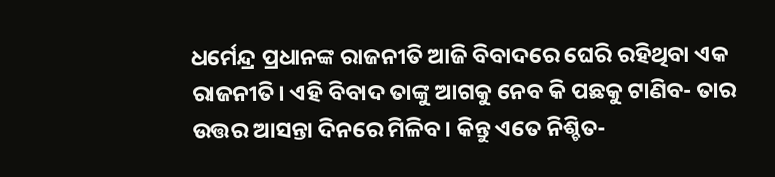ଧର୍ମେନ୍ଦ୍ର ପ୍ରଧାନଙ୍କ ରାଜନୀତି ଆଜି ବିବାଦରେ ଘେରି ରହିଥିବା ଏକ ରାଜନୀତି। ଏହି ବିବାଦ ତାଙ୍କୁ ଆଗକୁ ନେବ କି ପଛକୁ ଟାଣିବ- ତାର ଉତ୍ତର ଆସନ୍ତା ଦିନରେ ମିଳିବ। କିନ୍ତୁ ଏତେ ନିଶ୍ଚିତ-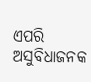ଏପରି ଅସୁବିଧାଜନକ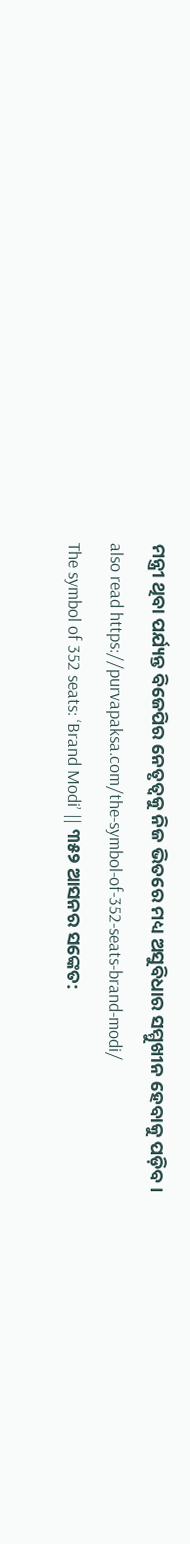ମନ୍ତ୍ରୀ ଥିବା ପର୍ଯ୍ୟନ୍ତ ବିଜେପିର ନେତୃତ୍ୱକୁ ନିଜ ଭିତରେ ମଧ୍ୟ ଅସୁବିଧାର ସମ୍ମୁଖୀନ ହେବାକୁ ପଡ଼ିବ।
also read https://purvapaksa.com/the-symbol-of-352-seats-brand-modi/
The symbol of 352 seats: ‘Brand Modi’ || ୩୫୨ ଆସନର ସଙ୍କେତ: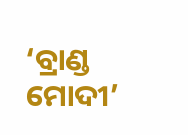‘ବ୍ରାଣ୍ଡ ମୋଦୀ’